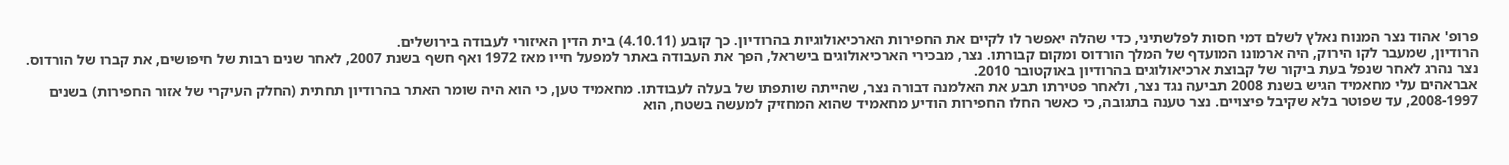פרופ' אהוד נצר המנוח נאלץ לשלם דמי חסות לפלשתיני, כדי שהלה יאפשר לו לקיים את החפירות הארכיאולוגיות בהרודיון. כך קובע (4.10.11) בית הדין האיזורי לעבודה בירושלים.
הרודיון, שמעבר לקו הירוק, היה ארמונו המועדף של המלך הורדוס ומקום קבורתו. נצר, מבכירי הארכיאולוגים בישראל, הפך את העבודה באתר למפעל חייו מאז 1972 ואף חשף בשנת 2007, לאחר שנים רבות של חיפושים, את קברו של הורדוס. נצר נהרג לאחר שנפל בעת ביקור של קבוצת ארכיאולוגים בהרודיון באוקטובר 2010.
אבראהים עלי מחאמיד הגיש בשנת 2008 תביעה נגד נצר, ולאחר פטירתו תבע את האלמנה דבורה נצר, שהייתה שותפתו של בעלה לעבודתו. מחאמיד טען, כי הוא היה שומר האתר בהרודיון תחתית (החלק העיקרי של אזור החפירות) בשנים 2008-1997, עד שפוטר בלא שקיבל פיצויים. נצר טענה בתגובה, כי כאשר החלו החפירות הודיע מחאמיד שהוא המחזיק למעשה בשטח, הוא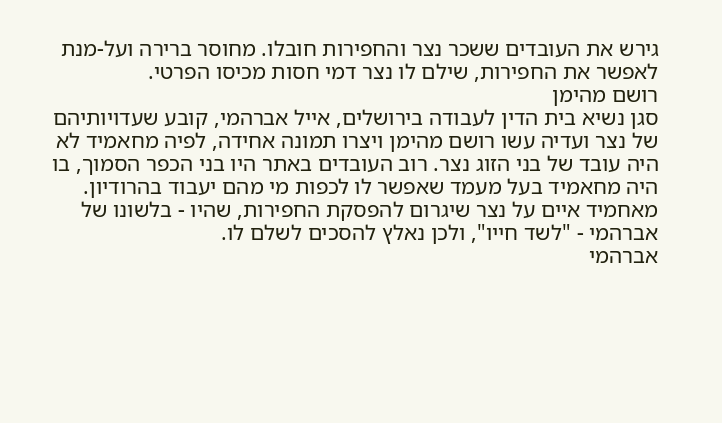גירש את העובדים ששכר נצר והחפירות חובלו. מחוסר ברירה ועל-מנת לאפשר את החפירות, שילם לו נצר דמי חסות מכיסו הפרטי.
רושם מהימן
סגן נשיא בית הדין לעבודה בירושלים, אייל אברהמי, קובע שעדויותיהם של נצר ועדיה עשו רושם מהימן ויצרו תמונה אחידה, לפיה מחאמיד לא היה עובד של בני הזוג נצר. רוב העובדים באתר היו בני הכפר הסמוך, בו היה מחאמיד בעל מעמד שאפשר לו לכפות מי מהם יעבוד בהרודיון. מאחמיד איים על נצר שיגרום להפסקת החפירות, שהיו - בלשונו של אברהמי - "לשד חייו", ולכן נאלץ להסכים לשלם לו.
אברהמי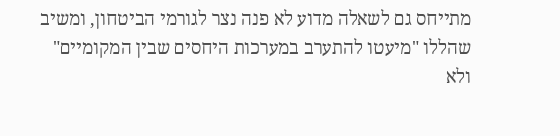מתייחס גם לשאלה מדוע לא פנה נצר לגורמי הביטחון, ומשיב שהללו "מיעטו להתערב במערכות היחסים שבין המקומיים" ולא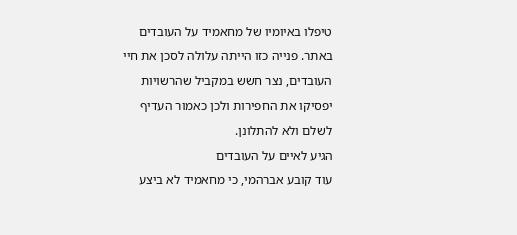טיפלו באיומיו של מחאמיד על העובדים באתר. פנייה כזו הייתה עלולה לסכן את חיי העובדים, נצר חשש במקביל שהרשויות יפסיקו את החפירות ולכן כאמור העדיף לשלם ולא להתלונן.
הגיע לאיים על העובדים
עוד קובע אברהמי, כי מחאמיד לא ביצע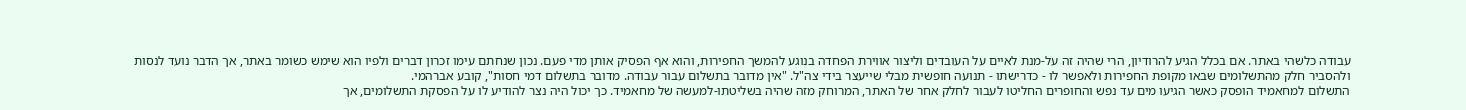עבודה כלשהי באתר. אם בכלל הגיע להרודיון, הרי שהיה זה על-מנת לאיים על העובדים וליצור אווירת הפחדה בנוגע להמשך החפירות, והוא אף הפסיק אותן מדי פעם. נכון שנחתם עימו זכרון דברים ולפיו הוא שימש כשומר באתר, אך הדבר נועד לנסות ולהסביר חלק מהתשלומים שבאו מקופת החפירות ולאפשר לו - כדרישתו - תנועה חופשית מבלי שייעצר בידי צה"ל. "אין מדובר בתשלום עבור עבודה. מדובר בתשלום דמי חסות", קובע אברהמי.
התשלום למחאמיד הופסק כאשר הגיעו מים עד נפש והחופרים החליטו לעבור לחלק אחר של האתר, המרוחק מזה שהיה בשליטתו-למעשה של מחאמיד. כך יכול היה נצר להודיע לו על הפסקת התשלומים, אך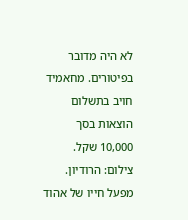לא היה מדובר בפיטורים. מחאמיד חויב בתשלום הוצאות בסך 10,000 שקל.
צילום: הרודיון. מפעל חייו של אהוד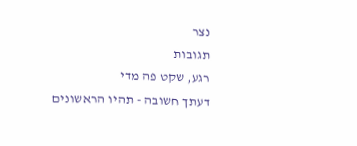נצר
תגובות
רגע, שקט פה מדי
דעתך חשובה - תהיו הראשונים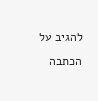להגיב על הכתבה